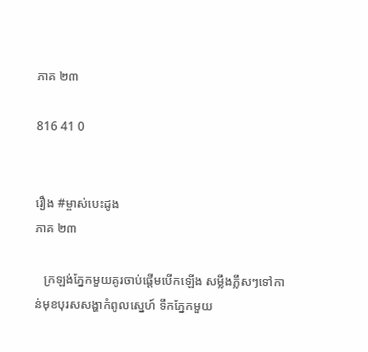ភាគ ២៣

816 41 0


រឿង #ម្ចាស់បេះដូង
ភាគ ២៣

   ក្រឡង់ភ្នែកមួយគូរចាប់ផ្តើមបើកឡើង សម្លឹងភ្លឹសៗទៅកាន់មុខបុរសសង្ហាកំពូលស្នេហ៍ ទឹកភ្នែកមួយ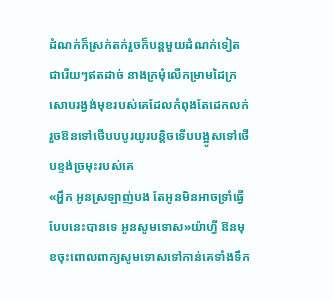ដំណក់ក៏ស្រក់តក់រួចក៏បន្តមួយដំណក់ទៀតជារើយៗឥតដាច់ នាងក្រមុំលើកម្រាមដៃក្រសោបរង្វង់មុខរបស់គេដែលកំពុងតែដេកលក់រួចឱនទៅថើបបបូរយូរបន្តិចទើបបង្អូសទៅថើបខ្ទង់ច្រមុះរបស់គេ
«អ្ហឹក អូនស្រឡាញ់បង តែអូនមិនអាចទ្រាំធ្វើបែបនេះបានទេ អូនសូមទោស»យ៉ាហ្វី ឱនមុខចុះពោលពាក្យសូមទោសទៅកាន់គេទាំងទឹក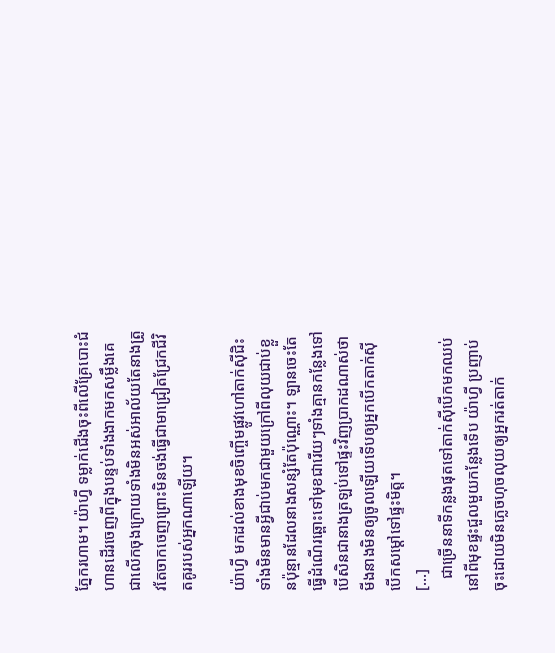ភ្នែករហាម។ យ៉ាហ្វី ទម្លាក់ជើងចុះពីលើគ្រែបោះជំហានដើរចេញពីក្នុងបន្ទប់ទាំងងាកមកសម្លឹងគេជាលើកចុងក្រោយទាំងមិនអស់អាល័យតែនាងត្រូវតែចាកចេញព្រោះមិនចង់ធ្វើជាមាជ្រៀតជ្រែកជីវិតគូររបស់អ្នកណាឡើយ។

យ៉ាហ្វី មកដល់ខាងមុខចិញ្ចើមផ្លូវហៅតាក់សុីជិះទាំងមិនមានអ្វីជាប់មកជាមួយក្រៅពីលុយជាប់ខ្លួនប៉ុន្មានដែលនាងសន្សំតែប៉ុណ្ណោះ។ ឡានចេះតែធ្វើដំណើរឆ្ពោះទៅមុខជារើយៗទាំងគ្មានកន្លែងទៅ បើសិនជានាងត្រឡប់ទៅផ្ទះវិញប្រាកដណាស់ថាមីងនាងមិនឲ្យចូលឡើយទើបឲ្យអ្នកបើកតាក់សុីបើកសម្តៅទៅផ្ទះមិត្ត។
[...]
   ជាច្រើននាទីកន្លងផុតទៅតាក់សុីបើកមកឈប់នៅពីមុខផ្ទះជួលមួយកន្លែងទើប យ៉ាហ្វី ប្រញាប់ចុះដោយមិនភ្លេចហុចលុយឲ្យអ្នករត់តាក់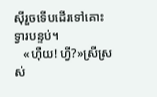សុីរួចទើបដើរទៅគោះទ្វារបន្ទប់។
   «ហុឺយ! ហ្វី?»ស្រីស្រស់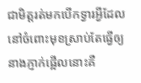ជាមិត្តរត់មកបើកទ្វារអ្វីដែលនៅចំពោះមុខស្រាប់តែធ្វើឲ្យនាងភ្ញាក់ផ្អើលនោះគឺ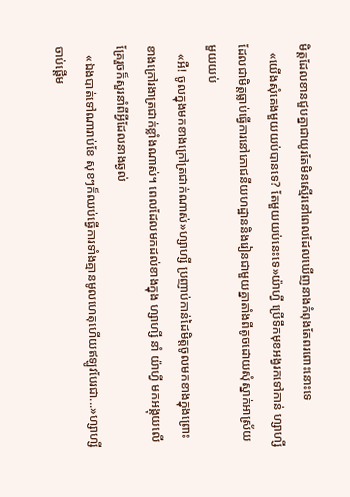មិត្តដែលខានជួបគ្នាជាយូរតែមិនស្មើរនៅពេលដែលឃើញនាងកំពុងតែពរពោះនោះទេ
   «យើងសុំគេងមួយយប់បានទេ? តែមួយយប់នេះទេ»យ៉ាហ្វី ប្រើទឹកមុខអង្វរកទៅកាន់ ហ្សាហ្សី ដែលជាមិត្តធ្លាប់ធ្វើការនៅភោជនីយហដ្ឋាននិងរៀនជាមួយគ្នាតាំងពីតូចដោយសុំស្នាក់អាស្រ័យមួយយប់
   «អឺ! ចូលក្នុងមកខាងក្រៅត្រជាក់ណាស់»ហ្សាហ្សី ប្រញាប់កាន់ដៃមិត្តចូលមកខាងក្នុងព្រោះខាងក្រៅរងាត្រជាក់ខ្លាំងណាស់។ ពេលដែលមកដល់ខាងក្នុង ហ្សាហ្សី នាំ យ៉ាហ្វី មកអង្គុយលើគ្រែរួចក៏សួរនាំពីអ្វីដែលនាងឆ្ងល់
   «ឯងបាត់ទៅណារាប់ខែ សុខៗក៏ឈប់ធ្វើការទាំងគ្មានមូលហេតុហើយឥឡូវបែរជា...»ហ្សាហ្សី ចាប់ផ្តើម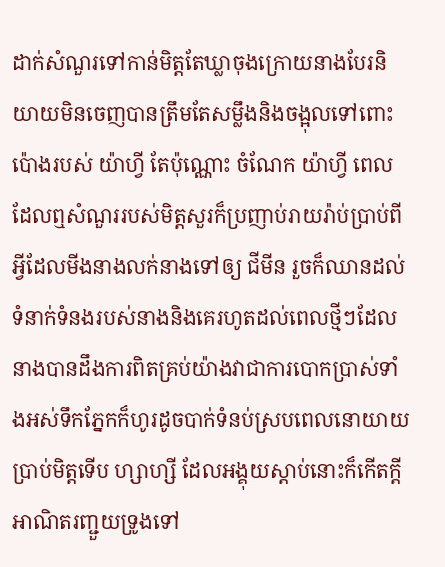ដាក់សំណួរទៅកាន់មិត្តតែឃ្លាចុងក្រោយនាងបែរនិយាយមិនចេញបានត្រឹមតែសម្លឹងនិងចង្អុលទៅពោះប៉ោងរបស់ យ៉ាហ្វី តែប៉ុណ្ណោះ ចំណែក យ៉ាហ្វី ពេលដែលឮសំណួររបស់មិត្តសួរក៏ប្រញាប់រាយរ៉ាប់ប្រាប់ពីអ្វីដែលមីងនាងលក់នាងទៅឲ្យ ជីមីន រួចក៏ឈានដល់ទំនាក់ទំនងរបស់នាងនិងគេរហូតដល់ពេលថ្មីៗដែលនាងបានដឹងការពិតគ្រប់យ៉ាងវាជាការបោកប្រាស់ទាំងអស់ទឹកភ្នែកក៏ហូរដូចបាក់ទំនប់ស្របពេលនោយាយប្រាប់មិត្តទើប ហ្សាហ្សី ដែលអង្គុយស្តាប់នោះក៏កើតក្តីអាណិតរញ្ជួយទ្រូងទៅ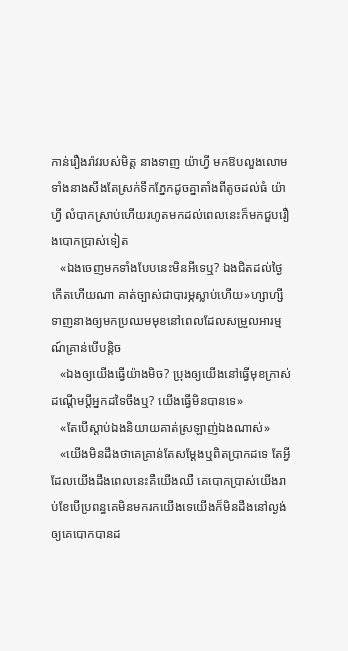កាន់រឿងរ៉ាវរបស់មិត្ត នាងទាញ យ៉ាហ្វី មកឱបលួងលោមទាំងនាងសឹងតែស្រក់ទឹកភ្នែកដូចគ្នាតាំងពីតូចដល់ធំ យ៉ាហ្វី លំបាកស្រាប់ហើយរហូតមកដល់ពេលនេះក៏មកជួបរឿងបោកប្រាស់ទៀត
   «ឯងចេញមកទាំងបែបនេះមិនអីទេឬ? ឯងជិតដល់ថ្ងៃកើតហើយណា គាត់ច្បាស់ជាបារម្ភស្លាប់ហើយ»ហ្សាហ្សី ទាញនាងឲ្យមកប្រឈមមុខនៅពេលដែលសម្រួលអារម្មណ៍គ្រាន់បើបន្តិច
   «ឯងឲ្យយើងធ្វើយ៉ាងមិច? ប្រុងឲ្យយើងនៅធ្វើមុខក្រាស់ដណ្តើមប្តីអ្នកដទៃចឹងឬ? យើងធ្វើមិនបានទេ»
   «តែបើស្តាប់ឯងនិយាយគាត់ស្រឡាញ់ឯងណាស់»
   «យើងមិនដឹងថាគេគ្រាន់តែសម្តែងឬពិតប្រាកដទេ តែអ្វីដែលយើងដឹងពេលនេះគឺយើងឈឺ គេបោកប្រាស់យើងរាប់ខែបើប្រពន្ធគេមិនមករកយើងទេយើងក៏មិនដឹងនៅល្ងង់ឲ្យគេបោកបានដ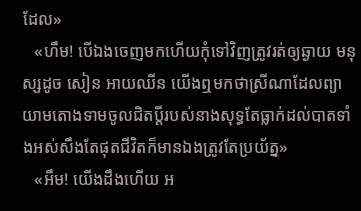ដែល»
   «ហឹម! បើឯងចេញមកហើយកុំទៅវិញត្រូវរត់ឲ្យឆ្ងាយ មនុស្សដូច សៀន អាយឈីន យើងឮមកថាស្រីណាដែលព្យាយាមតោងទាមចូលជិតប្តីរបស់នាងសុទ្ធតែធ្លាក់ដល់បាតទាំងអស់សឹងតែផុតជីវិតក៏មានឯងត្រូវតែប្រយ័ត្ន»
   «អឹម! យើងដឹងហើយ អ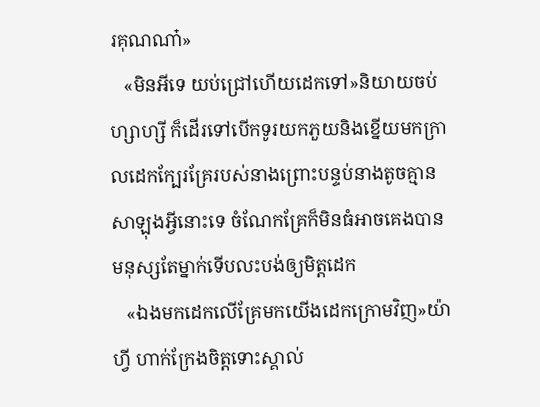រគុណណា៎»
   «មិនអីទេ យប់ជ្រៅហើយដេកទៅ»និយាយចប់ ហ្សាហ្សី ក៏ដើរទៅបើកទូរយកភួយនិងខ្នើយមកក្រាលដេកក្បែរគ្រែរបស់នាងព្រោះបន្ទប់នាងតូចគ្មានសាឡុងអ្វីនោះទេ ចំណែកគ្រែក៏មិនធំអាចគេងបានមនុស្សតែម្នាក់ទើបលះបង់ឲ្យមិត្តដេក
   «ឯងមកដេកលើគ្រែមកយើងដេកក្រោមវិញ»យ៉ាហ្វី ហាក់ក្រែងចិត្តទោះស្គាល់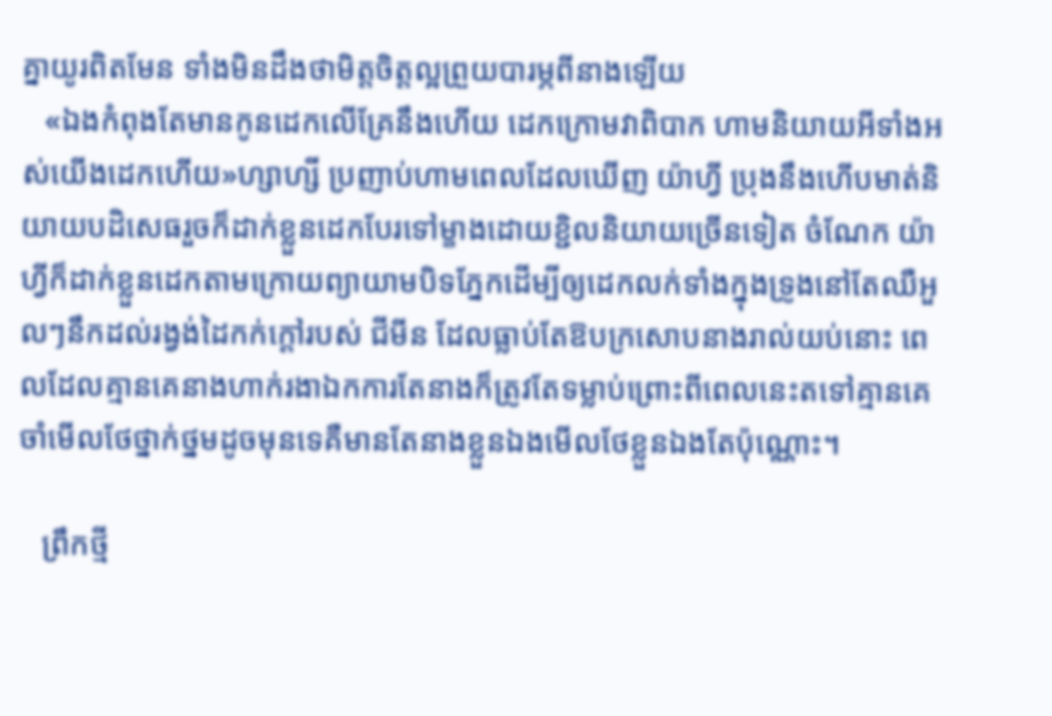គ្នាយូរពិតមែន ទាំងមិនដឹងថាមិត្តចិត្តល្អព្រួយបារម្ភពីនាងឡើយ
   «ឯងកំពុងតែមានកូនដេកលើគ្រែនឹងហើយ ដេកក្រោមវាពិបាក ហាមនិយាយអីទាំងអស់យើងដេកហើយ»ហ្សាហ្សី ប្រញាប់ហាមពេលដែលឃើញ យ៉ាហ្វី ប្រុងនឹងហើបមាត់និយាយបដិសេធរួចក៏ដាក់ខ្លួនដេកបែរទៅម្ខាងដោយខ្ជិលនិយាយច្រើនទៀត ចំណែក យ៉ាហ្វីក៏ដាក់ខ្លួនដេកតាមក្រោយព្យាយាមបិទភ្នែកដើម្បីឲ្យដេកលក់ទាំងក្នុងទ្រូងនៅតែឈឺអួលៗនឹកដល់រង្វង់ដៃកក់ក្តៅរបស់ ជីមីន ដែលធ្លាប់តែឱបក្រសោបនាងរាល់យប់នោះ ពេលដែលគ្មានគេនាងហាក់រងាឯកការតែនាងក៏ត្រូវតែទម្លាប់ព្រោះពីពេលនេះតទៅគ្មានគេចាំមើលថែថ្នាក់ថ្នមដូចមុនទេគឺមានតែនាងខ្លួនឯងមើលថែខ្លួនឯងតែប៉ុណ្ណោះ។

   ព្រឹកថ្មី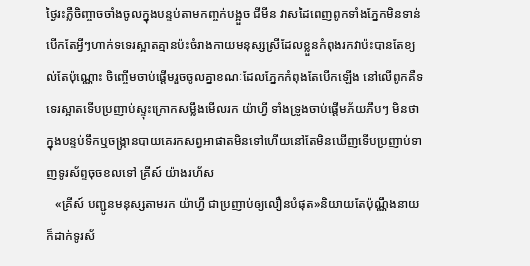ថ្ងៃរះភ្លឺចិញ្ចាចចាំងចូលក្នុងបន្ទប់តាមកញ្ចក់បង្អួច ជីមីន វាសដៃពេញពូកទាំងភ្នែកមិនទាន់បើកតែអ្វីៗហាក់ទទេរស្អាតគ្មានប៉ះចំរាងកាយមនុស្សស្រីដែលខ្លួនកំពុងរកវាប៉ះបានតែខ្យល់តែប៉ុណ្ណោះ ចិញ្ចើមចាប់ផ្តើមរួចចូលគ្នាខណៈដែលភ្នែកកំពុងតែបើកឡើង នៅលើពូកគឺទទេរស្អាតទើបប្រញាប់ស្ទុះក្រោកសម្លឹងមើលរក យ៉ាហ្វី ទាំងទ្រូងចាប់ផ្តើមភ័យភឹបៗ មិនថាក្នុងបន្ទប់ទឹកឬចង្រ្កានបាយគេរកសព្វអាផាតមិនទៅហើយនៅតែមិនឃើញទើបប្រញាប់ទាញទូរស័ព្ទចុចខលទៅ គ្រីស៍ យ៉ាងរហ័ស
   «គ្រីស៍ បញ្ជូនមនុស្សតាមរក យ៉ាហ្វី ជាប្រញាប់ឲ្យលឿនបំផុត»និយាយតែប៉ុណ្ណឹងនាយក៏ដាក់ទូរស័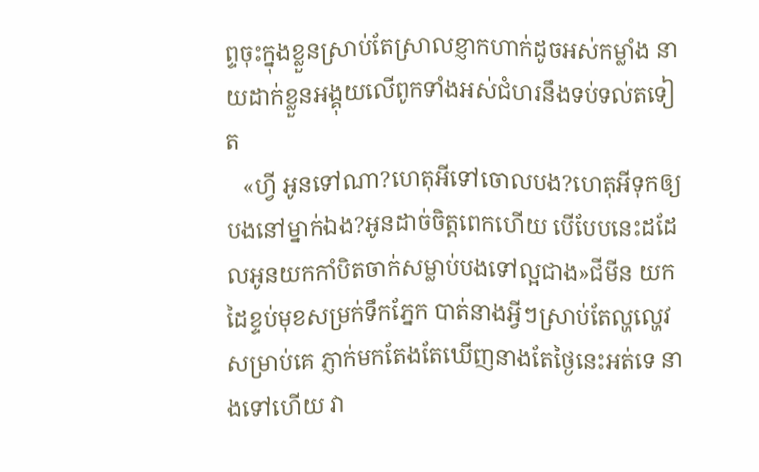ព្ទចុះក្នុងខ្លួនស្រាប់តែស្រាលខ្ញាកហាក់ដូចអស់កម្លាំង នាយដាក់ខ្លួនអង្គុយលើពូកទាំងអស់ជំហរនឹងទប់ទល់តទៀត
   «ហ្វី អូនទៅណា?ហេតុអីទៅចោលបង?ហេតុអីទុកឲ្យបងនៅម្នាក់ឯង?អូនដាច់ចិត្តពេកហើយ បើបែបនេះដដែលអូនយកកាំបិតចាក់សម្លាប់បងទៅល្អជាង»ជីមីន យកដៃខ្ទប់មុខសម្រក់ទឹកភ្នែក បាត់នាងអ្វីៗស្រាប់តែល្ហល្ហេវសម្រាប់គេ ភ្ញាក់មកតែងតែឃើញនាងតែថ្ងៃនេះអត់ទេ នាងទៅហើយ វា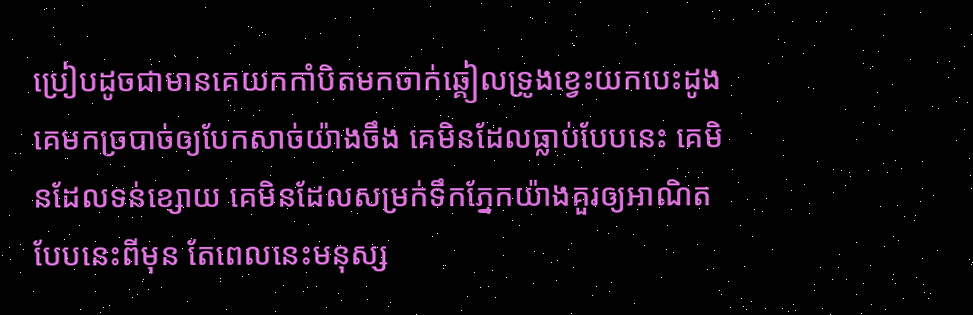ប្រៀបដូចជាមានគេយកកាំបិតមកចាក់ឆ្គៀលទ្រូងខ្វេះយកបេះដូងគេមកច្របាច់ឲ្យបែកសាច់យ៉ាងចឹង គេមិនដែលធ្លាប់បែបនេះ គេមិនដែលទន់ខ្សោយ គេមិនដែលសម្រក់ទឹកភ្នែកយ៉ាងគួរឲ្យអាណិតបែបនេះពីមុន តែពេលនេះមនុស្ស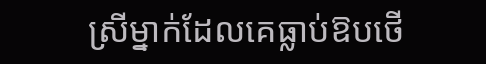ស្រីម្នាក់ដែលគេធ្លាប់ឱបថើ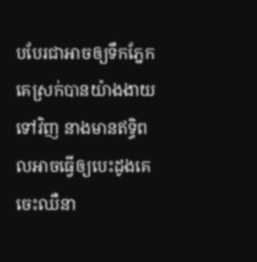បបែរជាអាចឲ្យទឹកភ្នែកគេស្រក់បានយ៉ាងងាយទៅវិញ នាងមានឥទ្ធិពលអាចធ្វើឲ្យបេះដូងគេចេះឈឺនា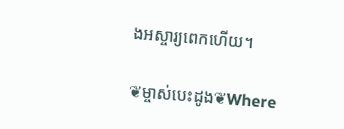ងអស្ចារ្យពេកហើយ។

❦ម្ចាស់បេះដូង❦Where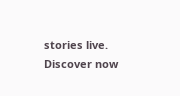stories live. Discover now